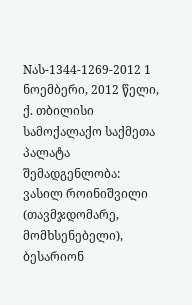Nას-1344-1269-2012 1 ნოემბერი, 2012 წელი,
ქ. თბილისი
სამოქალაქო საქმეთა პალატა
შემადგენლობა:
ვასილ როინიშვილი (თავმჯდომარე, მომხსენებელი),
ბესარიონ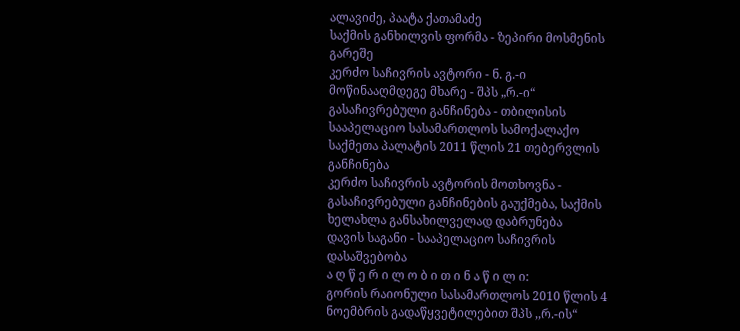ალავიძე, პაატა ქათამაძე
საქმის განხილვის ფორმა - ზეპირი მოსმენის გარეშე
კერძო საჩივრის ავტორი - ნ. გ.-ი
მოწინააღმდეგე მხარე - შპს „რ.-ი“
გასაჩივრებული განჩინება - თბილისის სააპელაციო სასამართლოს სამოქალაქო საქმეთა პალატის 2011 წლის 21 თებერვლის განჩინება
კერძო საჩივრის ავტორის მოთხოვნა - გასაჩივრებული განჩინების გაუქმება, საქმის ხელახლა განსახილველად დაბრუნება
დავის საგანი - სააპელაციო საჩივრის დასაშვებობა
ა ღ წ ე რ ი ლ ო ბ ი თ ი ნ ა წ ი ლ ი:
გორის რაიონული სასამართლოს 2010 წლის 4 ნოემბრის გადაწყვეტილებით შპს ,,რ.-ის“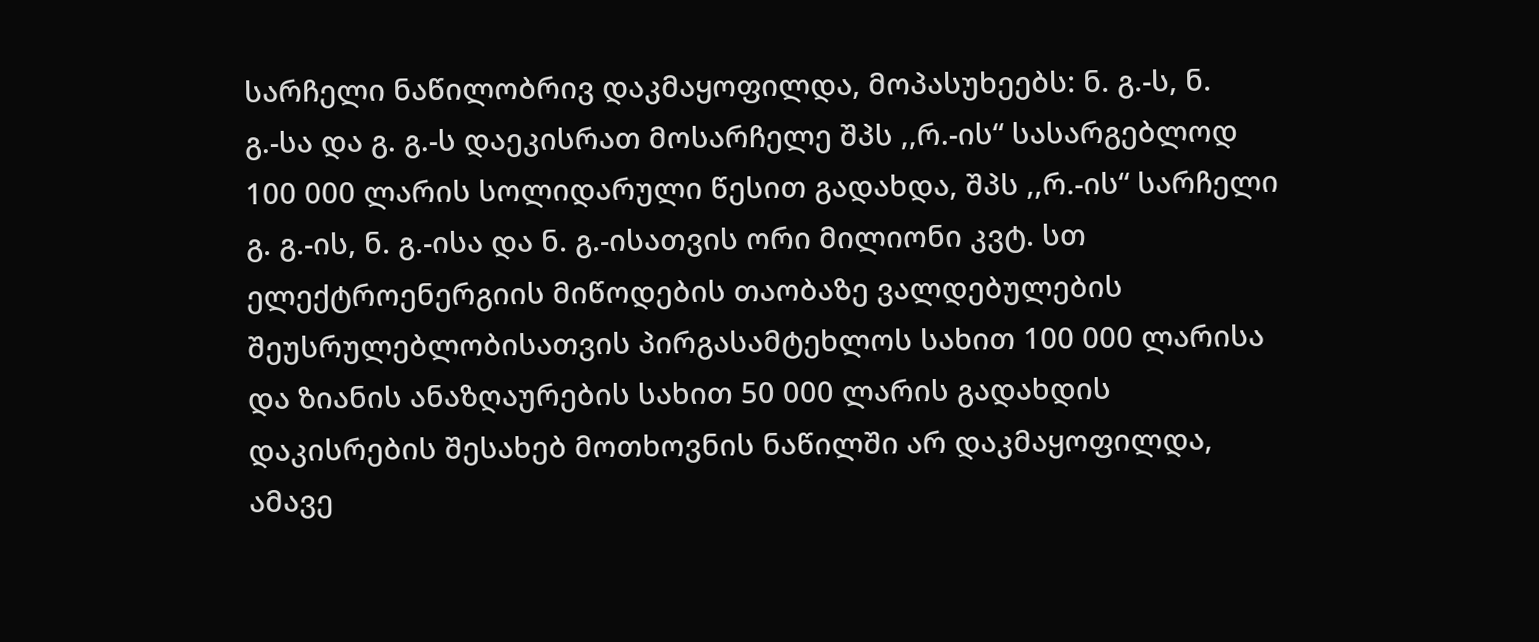სარჩელი ნაწილობრივ დაკმაყოფილდა, მოპასუხეებს: ნ. გ.-ს, ნ. გ.-სა და გ. გ.-ს დაეკისრათ მოსარჩელე შპს ,,რ.-ის“ სასარგებლოდ 100 000 ლარის სოლიდარული წესით გადახდა, შპს ,,რ.-ის“ სარჩელი გ. გ.-ის, ნ. გ.-ისა და ნ. გ.-ისათვის ორი მილიონი კვტ. სთ ელექტროენერგიის მიწოდების თაობაზე ვალდებულების შეუსრულებლობისათვის პირგასამტეხლოს სახით 100 000 ლარისა და ზიანის ანაზღაურების სახით 50 000 ლარის გადახდის დაკისრების შესახებ მოთხოვნის ნაწილში არ დაკმაყოფილდა, ამავე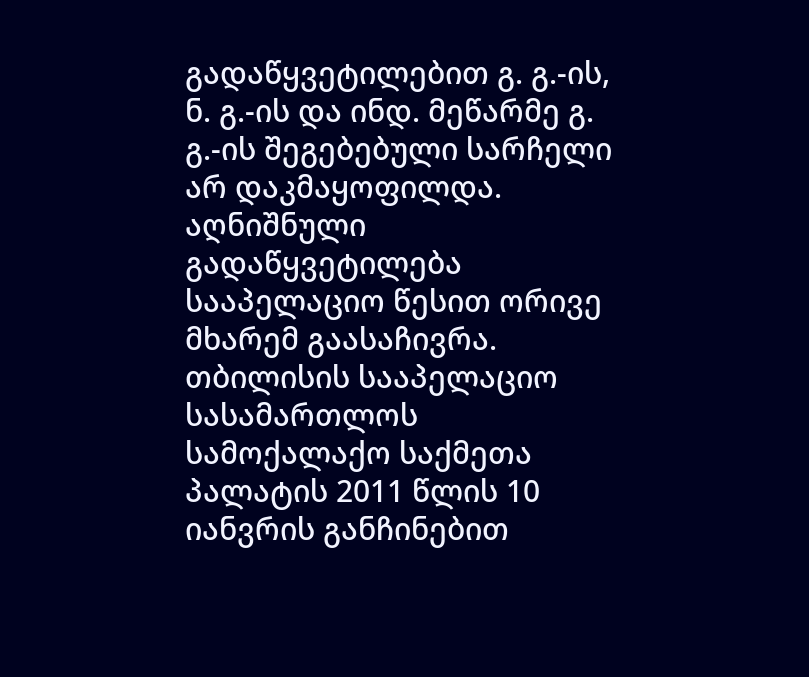გადაწყვეტილებით გ. გ.-ის, ნ. გ.-ის და ინდ. მეწარმე გ. გ.-ის შეგებებული სარჩელი არ დაკმაყოფილდა.
აღნიშნული გადაწყვეტილება სააპელაციო წესით ორივე მხარემ გაასაჩივრა.
თბილისის სააპელაციო სასამართლოს სამოქალაქო საქმეთა პალატის 2011 წლის 10 იანვრის განჩინებით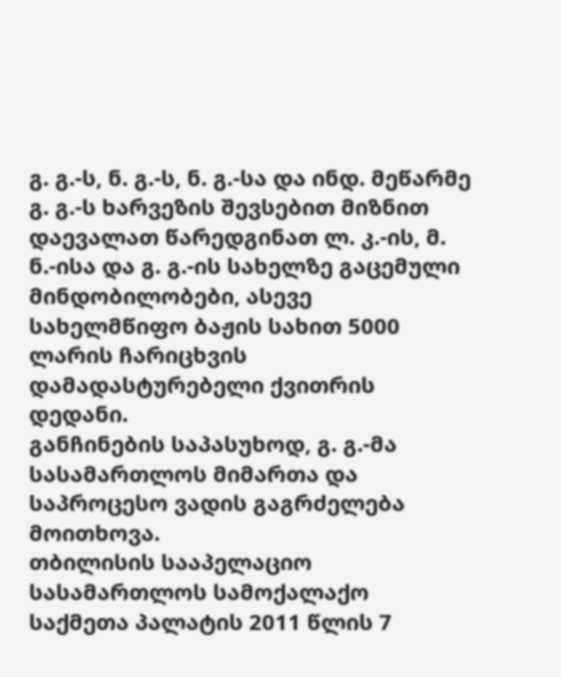გ. გ.-ს, ნ. გ.-ს, ნ. გ.-სა და ინდ. მეწარმე გ. გ.-ს ხარვეზის შევსებით მიზნით დაევალათ წარედგინათ ლ. კ.-ის, მ. ნ.-ისა და გ. გ.-ის სახელზე გაცემული მინდობილობები, ასევე სახელმწიფო ბაჟის სახით 5000 ლარის ჩარიცხვის დამადასტურებელი ქვითრის დედანი.
განჩინების საპასუხოდ, გ. გ.-მა სასამართლოს მიმართა და საპროცესო ვადის გაგრძელება მოითხოვა.
თბილისის სააპელაციო სასამართლოს სამოქალაქო საქმეთა პალატის 2011 წლის 7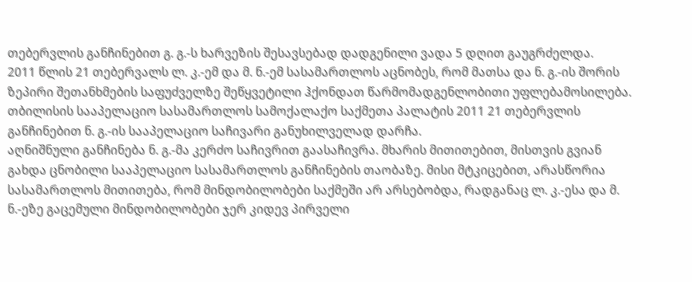თებერვლის განჩინებით გ. გ.-ს ხარვეზის შესავსებად დადგენილი ვადა 5 დღით გაუგრძელდა.
2011 წლის 21 თებერვალს ლ. კ.-ემ და მ. ნ.-ემ სასამართლოს აცნობეს, რომ მათსა და ნ. გ.-ის შორის ზეპირი შეთანხმების საფუძველზე შეწყვეტილი ჰქონდათ წარმომადგენლობითი უფლებამოსილება.
თბილისის სააპელაციო სასამართლოს სამოქალაქო საქმეთა პალატის 2011 21 თებერვლის განჩინებით ნ. გ.-ის სააპელაციო საჩივარი განუხილველად დარჩა.
აღნიშნული განჩინება ნ. გ.-მა კერძო საჩივრით გაასაჩივრა. მხარის მითითებით, მისთვის გვიან გახდა ცნობილი სააპელაციო სასამართლოს განჩინების თაობაზე. მისი მტკიცებით, არასწორია სასამართლოს მითითება, რომ მინდობილობები საქმეში არ არსებობდა, რადგანაც ლ. კ.-ესა და მ. ნ.-ეზე გაცემული მინდობილობები ჯერ კიდევ პირველი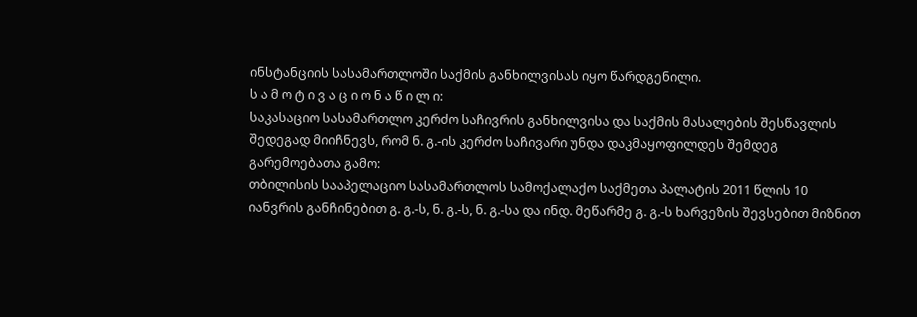ინსტანციის სასამართლოში საქმის განხილვისას იყო წარდგენილი.
ს ა მ ო ტ ი ვ ა ც ი ო ნ ა წ ი ლ ი:
საკასაციო სასამართლო კერძო საჩივრის განხილვისა და საქმის მასალების შესწავლის შედეგად მიიჩნევს, რომ ნ. გ.-ის კერძო საჩივარი უნდა დაკმაყოფილდეს შემდეგ გარემოებათა გამო:
თბილისის სააპელაციო სასამართლოს სამოქალაქო საქმეთა პალატის 2011 წლის 10 იანვრის განჩინებით გ. გ.-ს, ნ. გ.-ს, ნ. გ.-სა და ინდ. მეწარმე გ. გ.-ს ხარვეზის შევსებით მიზნით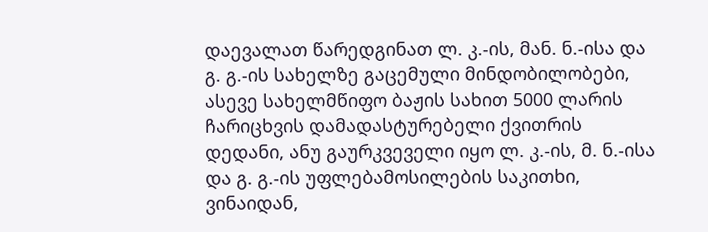დაევალათ წარედგინათ ლ. კ.-ის, მან. ნ.-ისა და გ. გ.-ის სახელზე გაცემული მინდობილობები, ასევე სახელმწიფო ბაჟის სახით 5000 ლარის ჩარიცხვის დამადასტურებელი ქვითრის დედანი, ანუ გაურკვეველი იყო ლ. კ.-ის, მ. ნ.-ისა და გ. გ.-ის უფლებამოსილების საკითხი, ვინაიდან,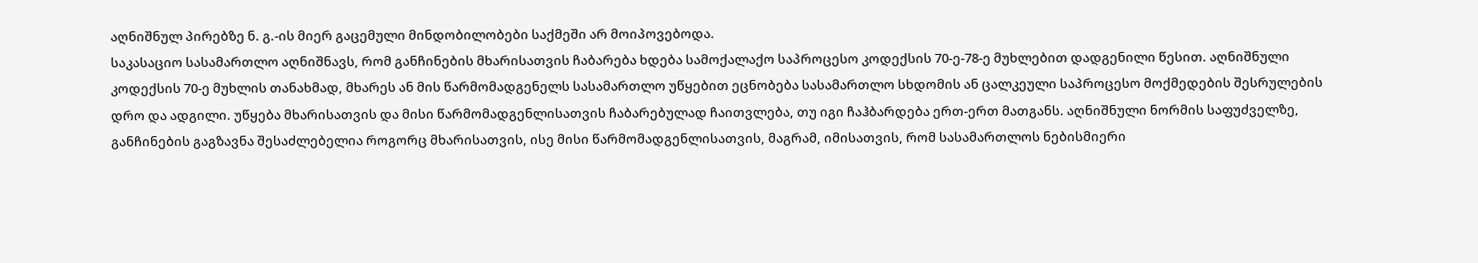აღნიშნულ პირებზე ნ. გ.-ის მიერ გაცემული მინდობილობები საქმეში არ მოიპოვებოდა.
საკასაციო სასამართლო აღნიშნავს, რომ განჩინების მხარისათვის ჩაბარება ხდება სამოქალაქო საპროცესო კოდექსის 70-ე-78-ე მუხლებით დადგენილი წესით. აღნიშნული კოდექსის 70-ე მუხლის თანახმად, მხარეს ან მის წარმომადგენელს სასამართლო უწყებით ეცნობება სასამართლო სხდომის ან ცალკეული საპროცესო მოქმედების შესრულების დრო და ადგილი. უწყება მხარისათვის და მისი წარმომადგენლისათვის ჩაბარებულად ჩაითვლება, თუ იგი ჩაჰბარდება ერთ-ერთ მათგანს. აღნიშნული ნორმის საფუძველზე, განჩინების გაგზავნა შესაძლებელია როგორც მხარისათვის, ისე მისი წარმომადგენლისათვის, მაგრამ, იმისათვის, რომ სასამართლოს ნებისმიერი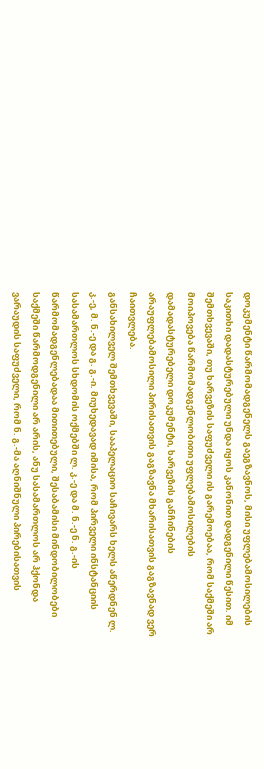დოკუმენტი წარმომადგენელს გაეგზავნოს, მისი უფლებამოსილების საკითხი დადასტურებული უნდა იყოს კანონით დადგენილი წესით. იმ შემთხვევაში, თუ ხარვეზის საფუძველი ის გარემოებაა, რომ საქმეში არ მოიპოვება წარმომადგენლობითი უფლებამოსილების დამადასტურებელი დოკუმენტი, ხარვეზის განჩინების არაუფლებამოსილი პირისათვის გაგზავნა მხარისათვის გაგზავნად ვერ ჩაითვლება.
განსახილველ შემთხვევაში, სააპელაციო საჩივარს ხელს აწერდნენ ლ. კ.-ე, მ. ნ.-ე და გ. გ.-ი. მიუხედავად იმისა, რომ პირველი ინსტანციის სასამართლოს სხდომის ოქმებში ლ. კ.-ე და მ. ნ.-ე ნ. გ.-ის წარმომადგენლებადაა მითითებული, შესაბამისი მინდობილობები საქმეში წარმოდგენილი არ არის, ანუ სასამართლოს არ ჰქონდა ვარაუდის საფუძველი, რომ ნ. გ.-მა აღნიშნული პირებისათვის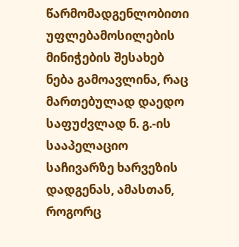წარმომადგენლობითი უფლებამოსილების მინიჭების შესახებ ნება გამოავლინა, რაც მართებულად დაედო საფუძვლად ნ. გ.-ის სააპელაციო საჩივარზე ხარვეზის დადგენას, ამასთან, როგორც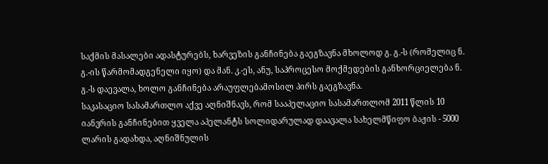საქმის მასალები ადასტურებს, ხარვეზის განჩინება გაეგზავნა მხოლოდ გ. გ.-ს (რომელიც ნ. გ.-ის წარმომადგენელი იყო) და მან. კ.-ეს, ანუ, საპროცესო მოქმედების განხორციელება ნ. გ.-ს დაევალა, ხოლო განჩინება არაუფლებამოსილ პირს გაეგზავნა.
საკასაციო სასამართლო აქვე აღნიშნავს, რომ სააპელაციო სასამართლომ 2011 წლის 10 იანვრის განჩინებით ყველა აპელანტს სოლიდარულად დაავალა სახელმწიფო ბაჟის - 5000 ლარის გადახდა, აღნიშნულის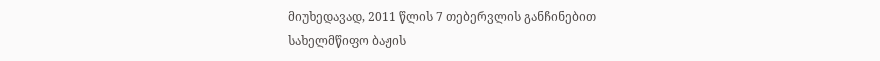მიუხედავად, 2011 წლის 7 თებერვლის განჩინებით სახელმწიფო ბაჟის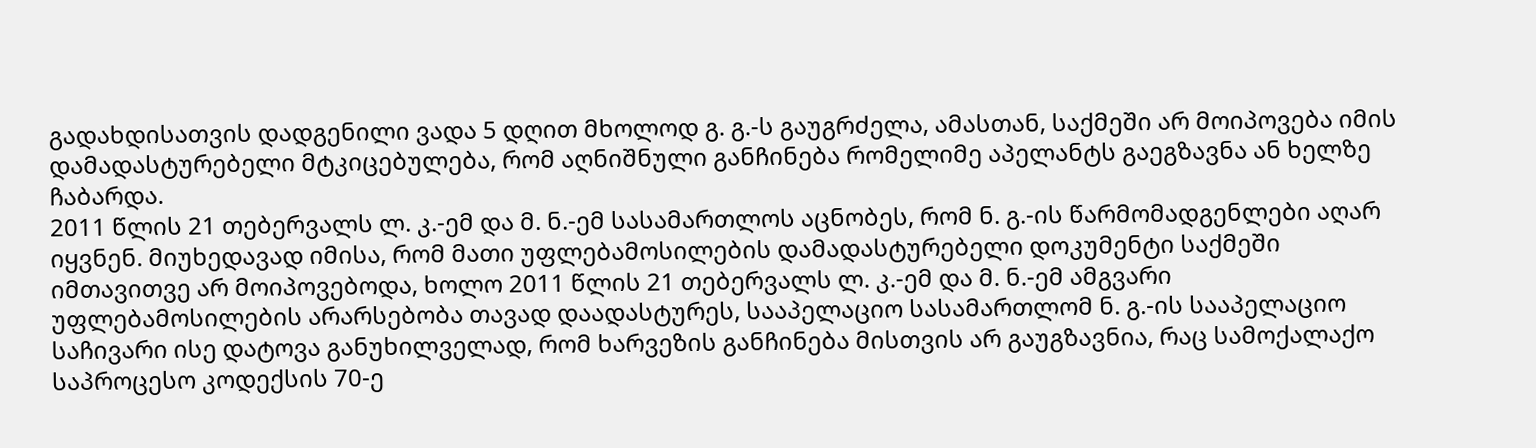გადახდისათვის დადგენილი ვადა 5 დღით მხოლოდ გ. გ.-ს გაუგრძელა, ამასთან, საქმეში არ მოიპოვება იმის დამადასტურებელი მტკიცებულება, რომ აღნიშნული განჩინება რომელიმე აპელანტს გაეგზავნა ან ხელზე ჩაბარდა.
2011 წლის 21 თებერვალს ლ. კ.-ემ და მ. ნ.-ემ სასამართლოს აცნობეს, რომ ნ. გ.-ის წარმომადგენლები აღარ იყვნენ. მიუხედავად იმისა, რომ მათი უფლებამოსილების დამადასტურებელი დოკუმენტი საქმეში იმთავითვე არ მოიპოვებოდა, ხოლო 2011 წლის 21 თებერვალს ლ. კ.-ემ და მ. ნ.-ემ ამგვარი უფლებამოსილების არარსებობა თავად დაადასტურეს, სააპელაციო სასამართლომ ნ. გ.-ის სააპელაციო საჩივარი ისე დატოვა განუხილველად, რომ ხარვეზის განჩინება მისთვის არ გაუგზავნია, რაც სამოქალაქო საპროცესო კოდექსის 70-ე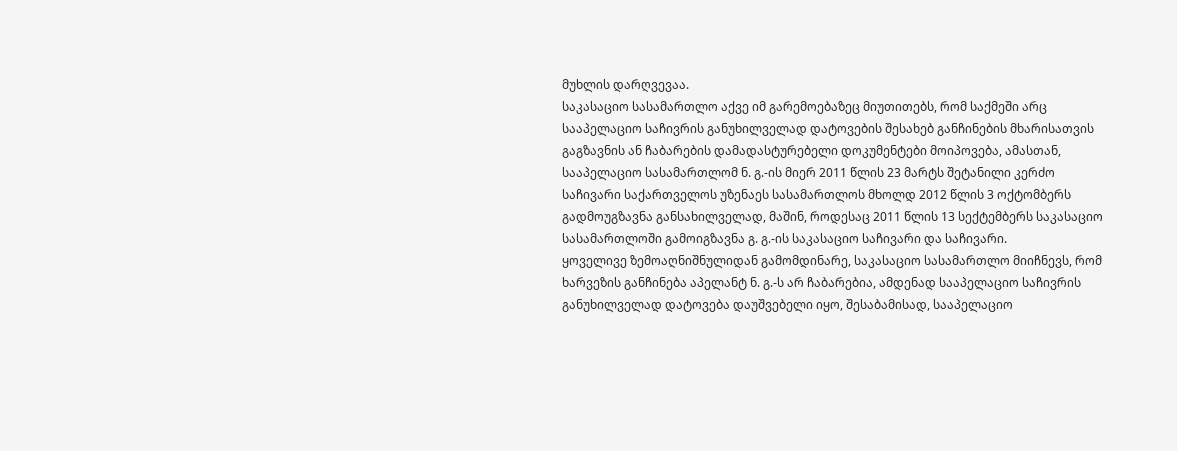მუხლის დარღვევაა.
საკასაციო სასამართლო აქვე იმ გარემოებაზეც მიუთითებს, რომ საქმეში არც სააპელაციო საჩივრის განუხილველად დატოვების შესახებ განჩინების მხარისათვის გაგზავნის ან ჩაბარების დამადასტურებელი დოკუმენტები მოიპოვება, ამასთან, სააპელაციო სასამართლომ ნ. გ.-ის მიერ 2011 წლის 23 მარტს შეტანილი კერძო საჩივარი საქართველოს უზენაეს სასამართლოს მხოლდ 2012 წლის 3 ოქტომბერს გადმოუგზავნა განსახილველად, მაშინ, როდესაც 2011 წლის 13 სექტემბერს საკასაციო სასამართლოში გამოიგზავნა გ. გ.-ის საკასაციო საჩივარი და საჩივარი.
ყოველივე ზემოაღნიშნულიდან გამომდინარე, საკასაციო სასამართლო მიიჩნევს, რომ ხარვეზის განჩინება აპელანტ ნ. გ.-ს არ ჩაბარებია, ამდენად სააპელაციო საჩივრის განუხილველად დატოვება დაუშვებელი იყო, შესაბამისად, სააპელაციო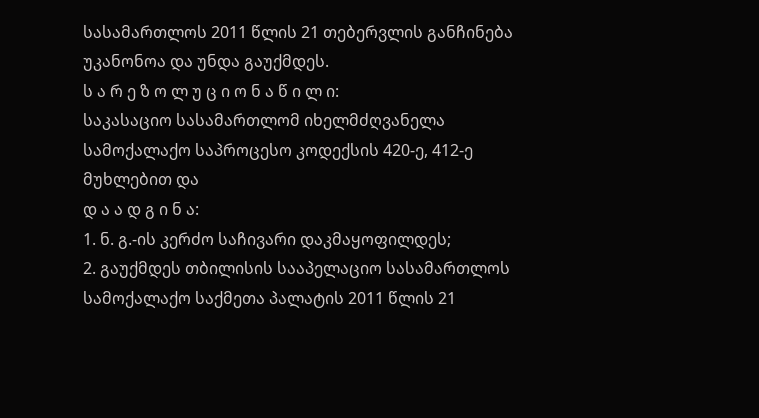სასამართლოს 2011 წლის 21 თებერვლის განჩინება უკანონოა და უნდა გაუქმდეს.
ს ა რ ე ზ ო ლ უ ც ი ო ნ ა წ ი ლ ი:
საკასაციო სასამართლომ იხელმძღვანელა სამოქალაქო საპროცესო კოდექსის 420-ე, 412-ე მუხლებით და
დ ა ა დ გ ი ნ ა:
1. ნ. გ.-ის კერძო საჩივარი დაკმაყოფილდეს;
2. გაუქმდეს თბილისის სააპელაციო სასამართლოს სამოქალაქო საქმეთა პალატის 2011 წლის 21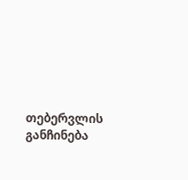თებერვლის განჩინება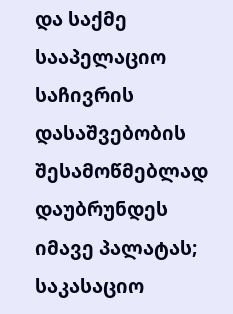და საქმე სააპელაციო საჩივრის დასაშვებობის შესამოწმებლად დაუბრუნდეს იმავე პალატას;
საკასაციო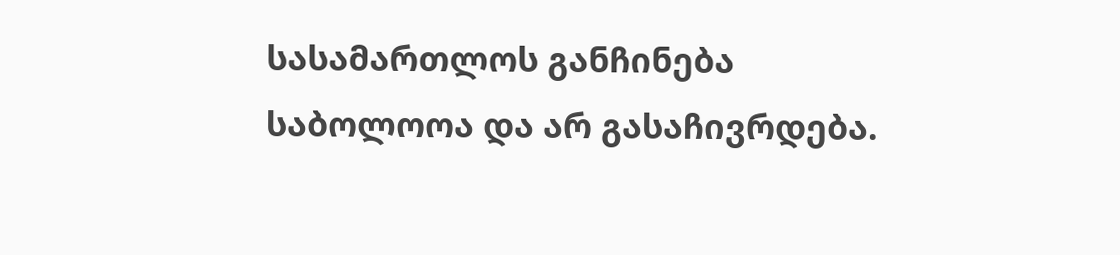სასამართლოს განჩინება საბოლოოა და არ გასაჩივრდება.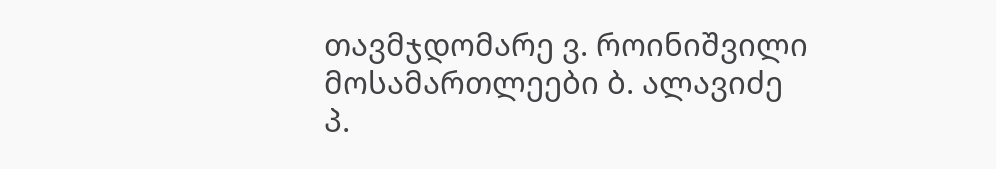თავმჯდომარე ვ. როინიშვილი
მოსამართლეები ბ. ალავიძე
პ.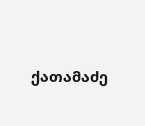ქათამაძე